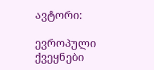ავტორი:

ევროპული ქვეყნები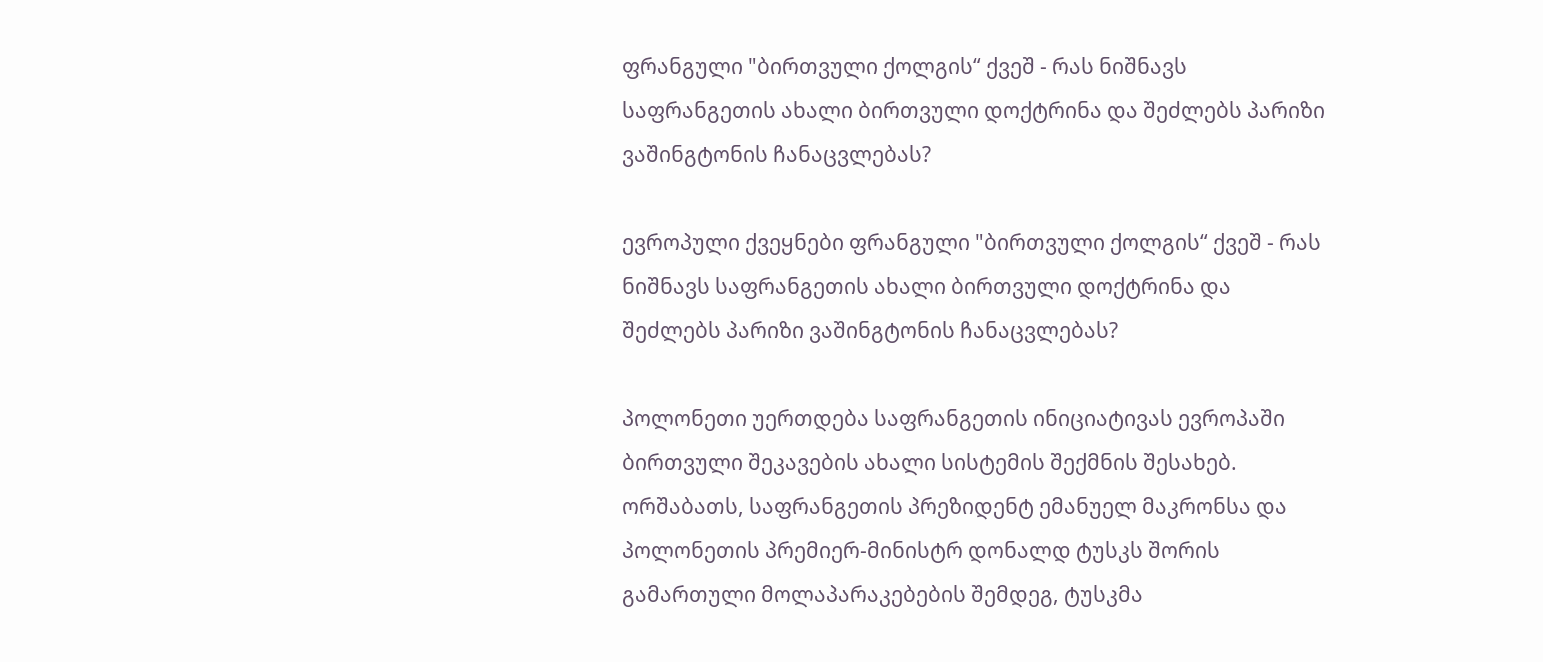ფრანგული "ბირთვული ქოლგის“ ქვეშ - რას ნიშნავს საფრანგეთის ახალი ბირთვული დოქტრინა და შეძლებს პარიზი ვაშინგტონის ჩანაცვლებას?

ევროპული ქვეყნები ფრანგული "ბირთვული ქოლგის“ ქვეშ - რას ნიშნავს საფრანგეთის ახალი ბირთვული დოქტრინა და შეძლებს პარიზი ვაშინგტონის ჩანაცვლებას?

პოლონეთი უერთდება საფრანგეთის ინიციატივას ევროპაში ბირთვული შეკავების ახალი სისტემის შექმნის შესახებ. ორშაბათს, საფრანგეთის პრეზიდენტ ემანუელ მაკრონსა და პოლონეთის პრემიერ-მინისტრ დონალდ ტუსკს შორის გამართული მოლაპარაკებების შემდეგ, ტუსკმა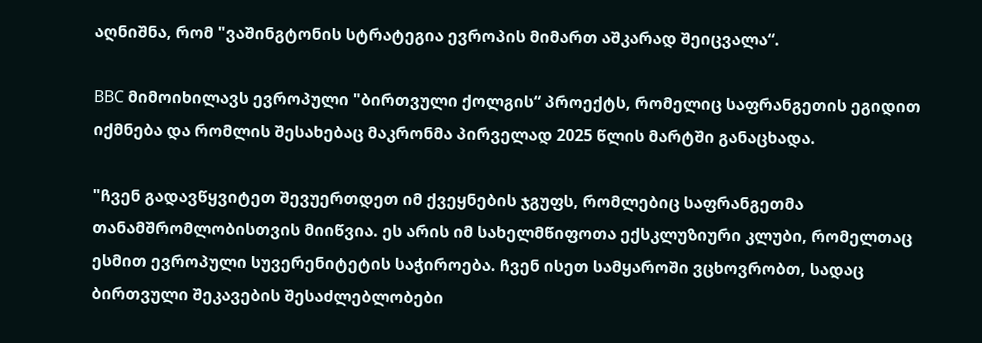აღნიშნა, რომ "ვაშინგტონის სტრატეგია ევროპის მიმართ აშკარად შეიცვალა“.

BBC მიმოიხილავს ევროპული "ბირთვული ქოლგის“ პროექტს, რომელიც საფრანგეთის ეგიდით იქმნება და რომლის შესახებაც მაკრონმა პირველად 2025 წლის მარტში განაცხადა.

"ჩვენ გადავწყვიტეთ შევუერთდეთ იმ ქვეყნების ჯგუფს, რომლებიც საფრანგეთმა თანამშრომლობისთვის მიიწვია. ეს არის იმ სახელმწიფოთა ექსკლუზიური კლუბი, რომელთაც ესმით ევროპული სუვერენიტეტის საჭიროება. ჩვენ ისეთ სამყაროში ვცხოვრობთ, სადაც ბირთვული შეკავების შესაძლებლობები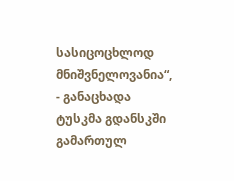სასიცოცხლოდ მნიშვნელოვანია“, - განაცხადა ტუსკმა გდანსკში გამართულ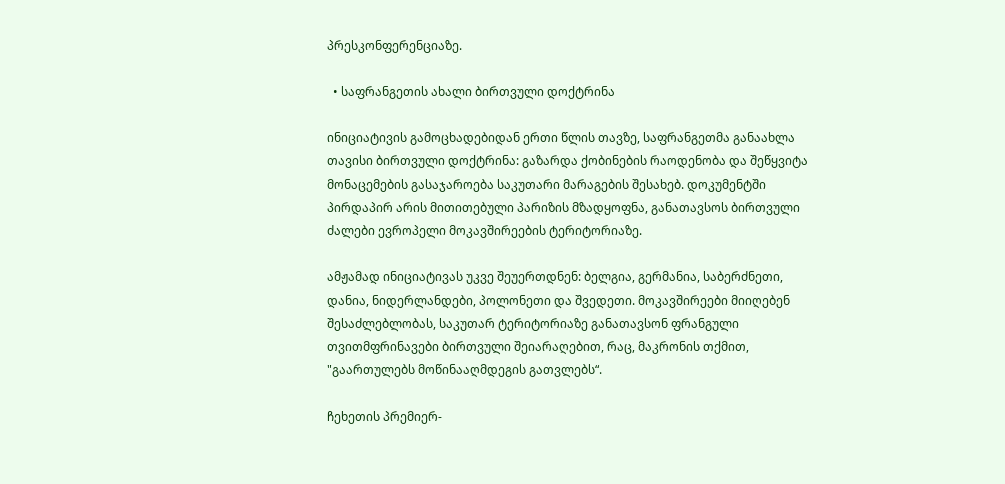პრესკონფერენციაზე.

  • საფრანგეთის ახალი ბირთვული დოქტრინა

ინიციატივის გამოცხადებიდან ერთი წლის თავზე, საფრანგეთმა განაახლა თავისი ბირთვული დოქტრინა: გაზარდა ქობინების რაოდენობა და შეწყვიტა მონაცემების გასაჯაროება საკუთარი მარაგების შესახებ. დოკუმენტში პირდაპირ არის მითითებული პარიზის მზადყოფნა, განათავსოს ბირთვული ძალები ევროპელი მოკავშირეების ტერიტორიაზე.

ამჟამად ინიციატივას უკვე შეუერთდნენ: ბელგია, გერმანია, საბერძნეთი, დანია, ნიდერლანდები, პოლონეთი და შვედეთი. მოკავშირეები მიიღებენ შესაძლებლობას, საკუთარ ტერიტორიაზე განათავსონ ფრანგული თვითმფრინავები ბირთვული შეიარაღებით, რაც, მაკრონის თქმით, "გაართულებს მოწინააღმდეგის გათვლებს“.

ჩეხეთის პრემიერ-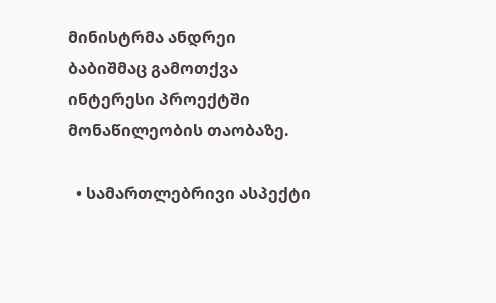მინისტრმა ანდრეი ბაბიშმაც გამოთქვა ინტერესი პროექტში მონაწილეობის თაობაზე.

  • სამართლებრივი ასპექტი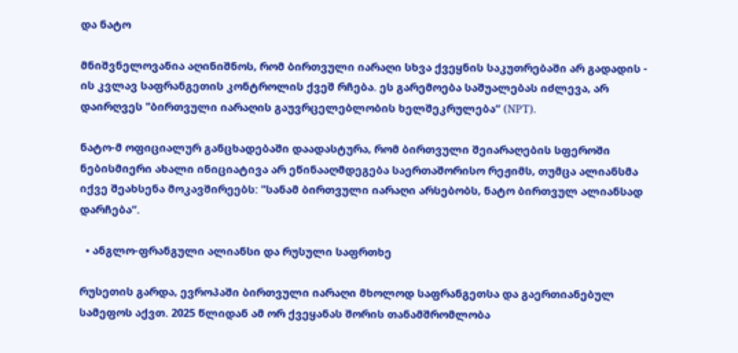და ნატო

მნიშვნელოვანია აღინიშნოს, რომ ბირთვული იარაღი სხვა ქვეყნის საკუთრებაში არ გადადის - ის კვლავ საფრანგეთის კონტროლის ქვეშ რჩება. ეს გარემოება საშუალებას იძლევა, არ დაირღვეს "ბირთვული იარაღის გაუვრცელებლობის ხელშეკრულება“ (NPT).

ნატო-მ ოფიციალურ განცხადებაში დაადასტურა, რომ ბირთვული შეიარაღების სფეროში ნებისმიერი ახალი ინიციატივა არ ეწინააღმდეგება საერთაშორისო რეჟიმს, თუმცა ალიანსმა იქვე შეახსენა მოკავშირეებს: "სანამ ბირთვული იარაღი არსებობს, ნატო ბირთვულ ალიანსად დარჩება“.

  • ანგლო-ფრანგული ალიანსი და რუსული საფრთხე

რუსეთის გარდა, ევროპაში ბირთვული იარაღი მხოლოდ საფრანგეთსა და გაერთიანებულ სამეფოს აქვთ. 2025 წლიდან ამ ორ ქვეყანას შორის თანამშრომლობა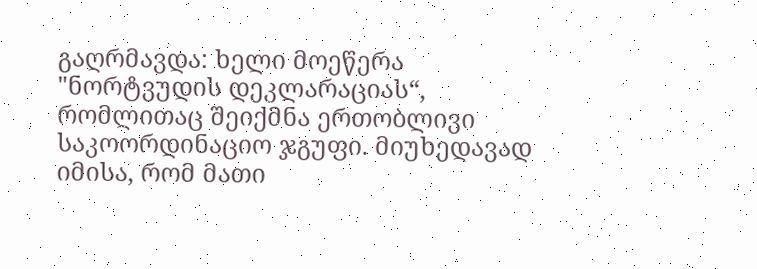გაღრმავდა: ხელი მოეწერა "ნორტვუდის დეკლარაციას“, რომლითაც შეიქმნა ერთობლივი საკოორდინაციო ჯგუფი. მიუხედავად იმისა, რომ მათი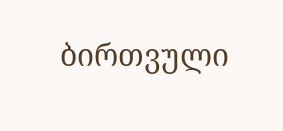ბირთვული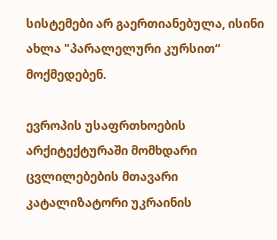სისტემები არ გაერთიანებულა, ისინი ახლა "პარალელური კურსით“ მოქმედებენ.

ევროპის უსაფრთხოების არქიტექტურაში მომხდარი ცვლილებების მთავარი კატალიზატორი უკრაინის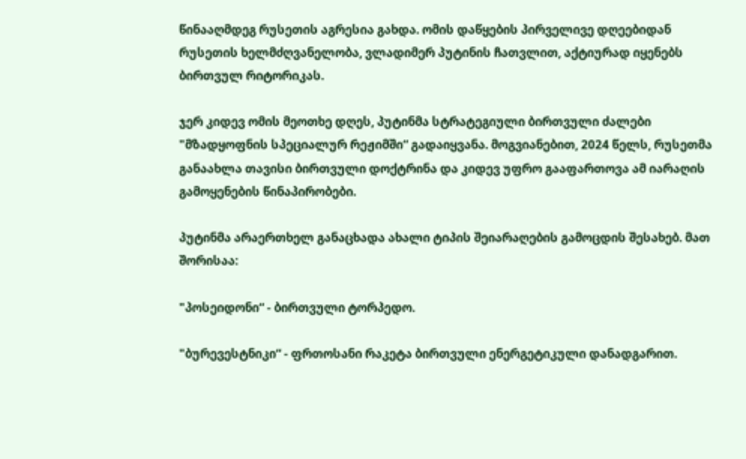წინააღმდეგ რუსეთის აგრესია გახდა. ომის დაწყების პირველივე დღეებიდან რუსეთის ხელმძღვანელობა, ვლადიმერ პუტინის ჩათვლით, აქტიურად იყენებს ბირთვულ რიტორიკას.

ჯერ კიდევ ომის მეოთხე დღეს, პუტინმა სტრატეგიული ბირთვული ძალები "მზადყოფნის სპეციალურ რეჟიმში“ გადაიყვანა. მოგვიანებით, 2024 წელს, რუსეთმა განაახლა თავისი ბირთვული დოქტრინა და კიდევ უფრო გააფართოვა ამ იარაღის გამოყენების წინაპირობები.

პუტინმა არაერთხელ განაცხადა ახალი ტიპის შეიარაღების გამოცდის შესახებ. მათ შორისაა:

"პოსეიდონი“ - ბირთვული ტორპედო.

"ბურევესტნიკი“ - ფრთოსანი რაკეტა ბირთვული ენერგეტიკული დანადგარით.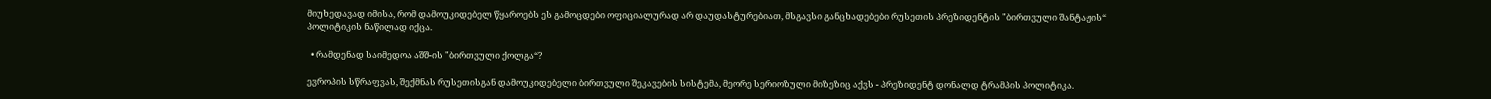მიუხედავად იმისა, რომ დამოუკიდებელ წყაროებს ეს გამოცდები ოფიციალურად არ დაუდასტურებიათ, მსგავსი განცხადებები რუსეთის პრეზიდენტის "ბირთვული შანტაჟის“ პოლიტიკის ნაწილად იქცა.

  • რამდენად საიმედოა აშშ-ის "ბირთვული ქოლგა“?

ევროპის სწრაფვას, შექმნას რუსეთისგან დამოუკიდებელი ბირთვული შეკავების სისტემა, მეორე სერიოზული მიზეზიც აქვს - პრეზიდენტ დონალდ ტრამპის პოლიტიკა.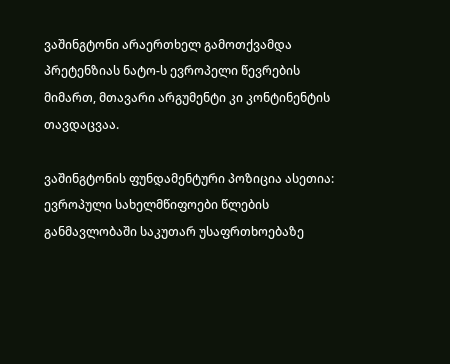ვაშინგტონი არაერთხელ გამოთქვამდა პრეტენზიას ნატო-ს ევროპელი წევრების მიმართ, მთავარი არგუმენტი კი კონტინენტის თავდაცვაა.

ვაშინგტონის ფუნდამენტური პოზიცია ასეთია: ევროპული სახელმწიფოები წლების განმავლობაში საკუთარ უსაფრთხოებაზე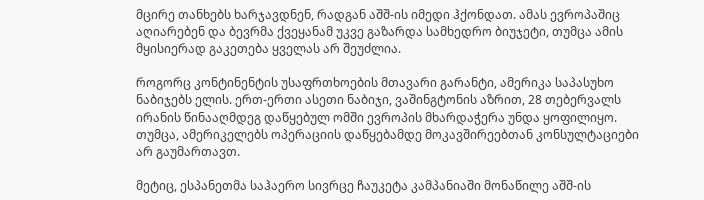მცირე თანხებს ხარჯავდნენ, რადგან აშშ-ის იმედი ჰქონდათ. ამას ევროპაშიც აღიარებენ და ბევრმა ქვეყანამ უკვე გაზარდა სამხედრო ბიუჯეტი, თუმცა ამის მყისიერად გაკეთება ყველას არ შეუძლია.

როგორც კონტინენტის უსაფრთხოების მთავარი გარანტი, ამერიკა საპასუხო ნაბიჯებს ელის. ერთ-ერთი ასეთი ნაბიჯი, ვაშინგტონის აზრით, 28 თებერვალს ირანის წინააღმდეგ დაწყებულ ომში ევროპის მხარდაჭერა უნდა ყოფილიყო. თუმცა, ამერიკელებს ოპერაციის დაწყებამდე მოკავშირეებთან კონსულტაციები არ გაუმართავთ.

მეტიც, ესპანეთმა საჰაერო სივრცე ჩაუკეტა კამპანიაში მონაწილე აშშ-ის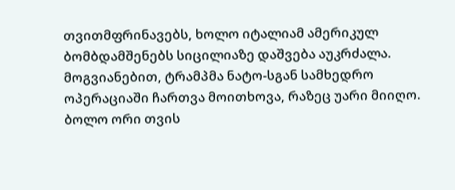თვითმფრინავებს, ხოლო იტალიამ ამერიკულ ბომბდამშენებს სიცილიაზე დაშვება აუკრძალა. მოგვიანებით, ტრამპმა ნატო-სგან სამხედრო ოპერაციაში ჩართვა მოითხოვა, რაზეც უარი მიიღო. ბოლო ორი თვის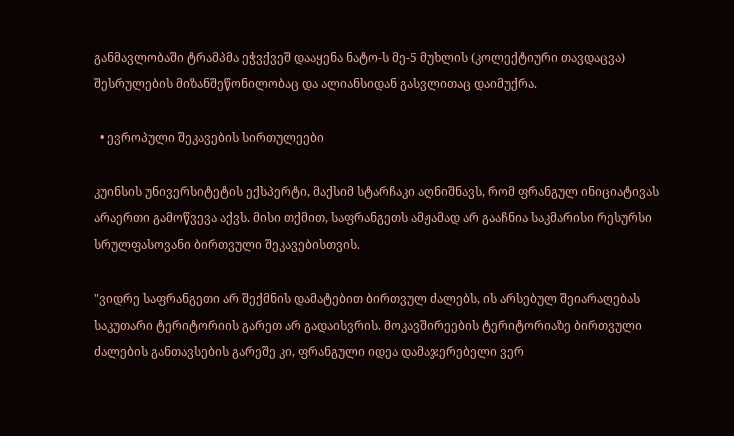განმავლობაში ტრამპმა ეჭვქვეშ დააყენა ნატო-ს მე-5 მუხლის (კოლექტიური თავდაცვა) შესრულების მიზანშეწონილობაც და ალიანსიდან გასვლითაც დაიმუქრა.

  • ევროპული შეკავების სირთულეები

კუინსის უნივერსიტეტის ექსპერტი, მაქსიმ სტარჩაკი აღნიშნავს, რომ ფრანგულ ინიციატივას არაერთი გამოწვევა აქვს. მისი თქმით, საფრანგეთს ამჟამად არ გააჩნია საკმარისი რესურსი სრულფასოვანი ბირთვული შეკავებისთვის.

"ვიდრე საფრანგეთი არ შექმნის დამატებით ბირთვულ ძალებს, ის არსებულ შეიარაღებას საკუთარი ტერიტორიის გარეთ არ გადაისვრის. მოკავშირეების ტერიტორიაზე ბირთვული ძალების განთავსების გარეშე კი, ფრანგული იდეა დამაჯერებელი ვერ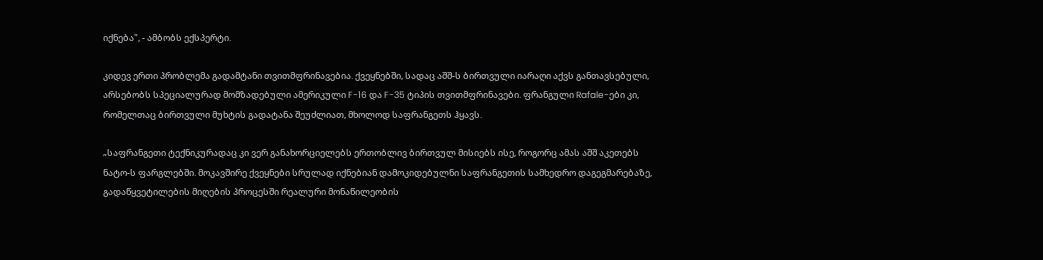იქნება", - ამბობს ექსპერტი.

კიდევ ერთი პრობლემა გადამტანი თვითმფრინავებია. ქვეყნებში, სადაც აშშ-ს ბირთვული იარაღი აქვს განთავსებული, არსებობს სპეციალურად მომზადებული ამერიკული F-16 და F-35 ტიპის თვითმფრინავები. ფრანგული Rafale-ები კი, რომელთაც ბირთვული მუხტის გადატანა შეუძლიათ, მხოლოდ საფრანგეთს ჰყავს.

„საფრანგეთი ტექნიკურადაც კი ვერ განახორციელებს ერთობლივ ბირთვულ მისიებს ისე, როგორც ამას აშშ აკეთებს ნატო-ს ფარგლებში. მოკავშირე ქვეყნები სრულად იქნებიან დამოკიდებულნი საფრანგეთის სამხედრო დაგეგმარებაზე, გადაწყვეტილების მიღების პროცესში რეალური მონაწილეობის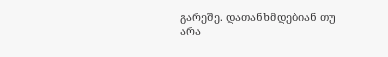გარეშე. დათანხმდებიან თუ არა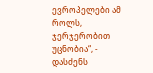ევროპელები ამ როლს, ჯერჯერობით უცნობია“, - დასძენს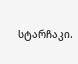სტარჩაკი.